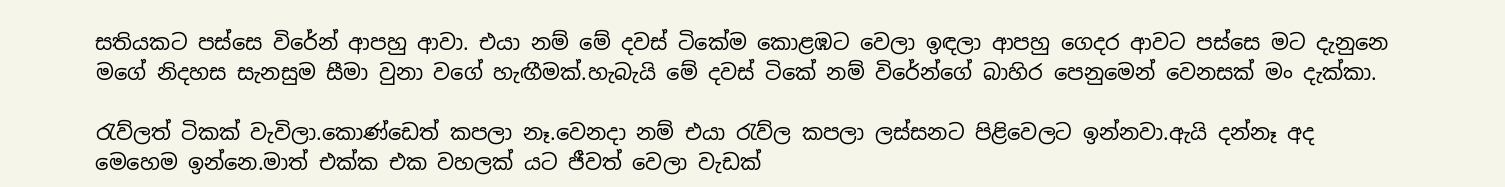සතියකට පස්සෙ විරේන් ආපහු ආවා. එයා නම් මේ දවස් ටිකේම කොළඹට වෙලා ඉඳලා ආපහු ගෙදර ආවට පස්සෙ මට දැනුනෙ මගේ නිදහස සැනසුම සීමා වුනා වගේ හැඟීමක්.හැබැයි මේ දවස් ටිකේ නම් විරේන්ගේ බාහිර පෙනුමෙන් වෙනසක් මං දැක්කා.

රැව්ලත් ටිකක් වැවිලා.කොණ්ඩෙත් කපලා නෑ.වෙනදා නම් එයා රැව්ල කපලා ලස්සනට පිළිවෙලට ඉන්නවා.ඇයි දන්නෑ අද මෙහෙම ඉන්නෙ.මාත් එක්ක එක වහලක් යට ජීවත් වෙලා වැඩක්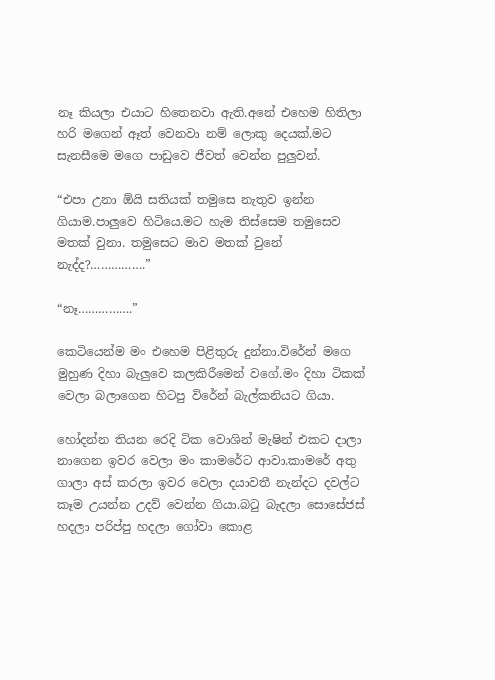නෑ කියලා එයාට හිතෙනවා ඇති.අනේ එහෙම හිතිලා හරි මගෙන් ඈත් වෙනවා නම් ලොකු දෙයක්.මට සැනසීමෙ මගෙ පාඩුවෙ ජීවත් වෙන්න පුලුවන්.

“එපා උනා ඕයි සතියක් තමුසෙ නැතුව ඉන්න ගියාම.පාලුවෙ හිටියෙ.මට හැම තිස්සෙම තමුසෙව මතක් වුනා. තමුසෙට මාව මතක් වුනේ නැද්ද?…………….”

“නෑ…………….”

කෙටියෙන්ම මං එහෙම පිළිතුරු දුන්නා.විරේන් මගෙ මුහුණ දිහා බැලුවෙ කලකිරීමෙන් වගේ.මං දිහා ටිකක් වෙලා බලාගෙන හිටපු විරේන් බැල්කනියට ගියා.

හෝදන්න තියන රෙදි ටික වොශින් මැෂින් එකට දාලා නාගෙන ඉවර වෙලා මං කාමරේට ආවා.කාමරේ අතු ගාලා අස් කරලා ඉවර වෙලා දයාවතී නැන්දට දවල්ට කෑම උයන්න උදව් වෙන්න ගියා.බටු බැදලා සොසේජස් හදලා පරිප්පු හදලා ගෝවා කොළ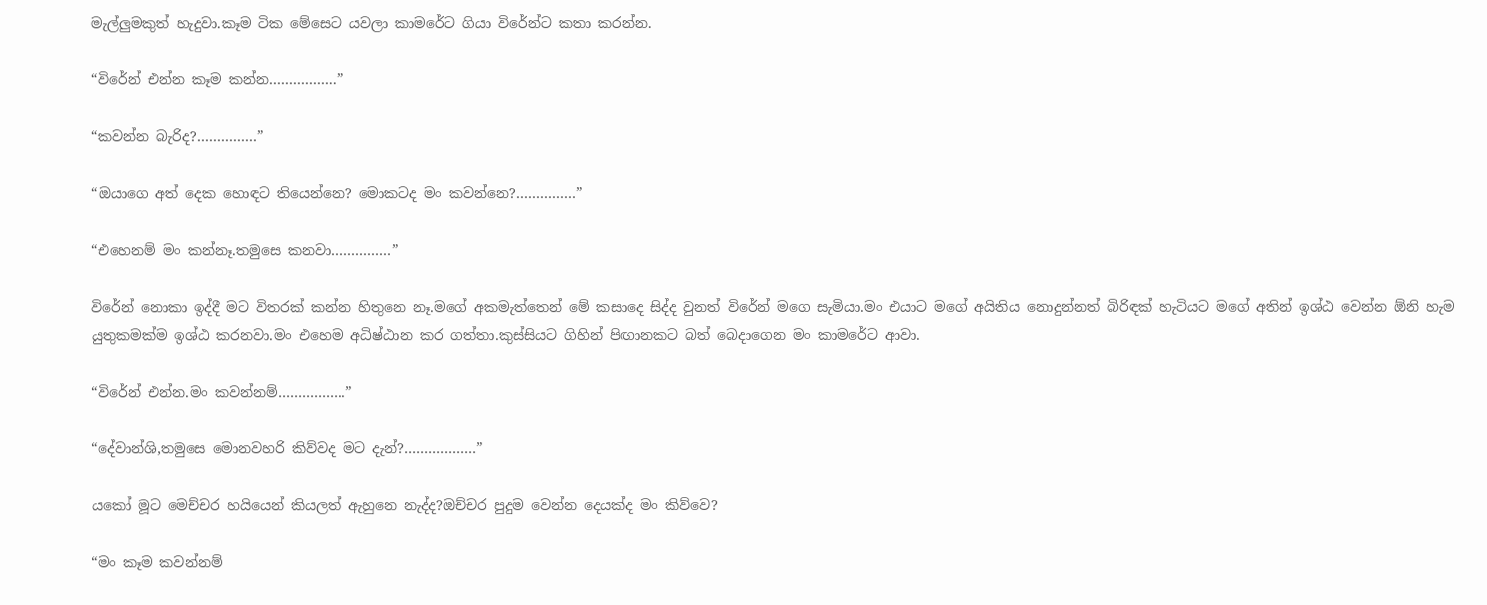මැල්ලුමකුත් හැදුවා.කෑම ටික මේසෙට යවලා කාමරේට ගියා විරේන්ට කතා කරන්න.

“විරේන් එන්න කෑම කන්න……………..”

“කවන්න බැරිද?……………”

“ඔයාගෙ අත් දෙක හොඳට තියෙන්නෙ? මොකටද මං කවන්නෙ?……………”

“එහෙනම් මං කන්නෑ.තමුසෙ කනවා……………”

විරේන් නොකා ඉද්දී මට විතරක් කන්න හිතුනෙ නෑ.මගේ අකමැත්තෙන් මේ කසාදෙ සිද්ද වුනත් විරේන් මගෙ සැමියා.මං එයාට මගේ අයිතිය නොදුන්නත් බිරිඳක් හැටියට මගේ අතින් ඉශ්ඨ වෙන්න ඕනි හැම යුතුකමක්ම ඉශ්ඨ කරනවා.මං එහෙම අධිෂ්ඨාන කර ගත්තා.කුස්සියට ගිහින් පිඟානකට බත් බෙදාගෙන මං කාමරේට ආවා.

“විරේන් එන්න.මං කවන්නම්……………..”

“දේවාන්ශි,තමුසෙ මොනවහරි කිව්වද මට දැන්?………………”

යකෝ මූට මෙච්චර හයියෙන් කියලත් ඇහුනෙ නැද්ද?ඔච්චර පුදුම වෙන්න දෙයක්ද මං කිව්වෙ?

“මං කෑම කවන්නම්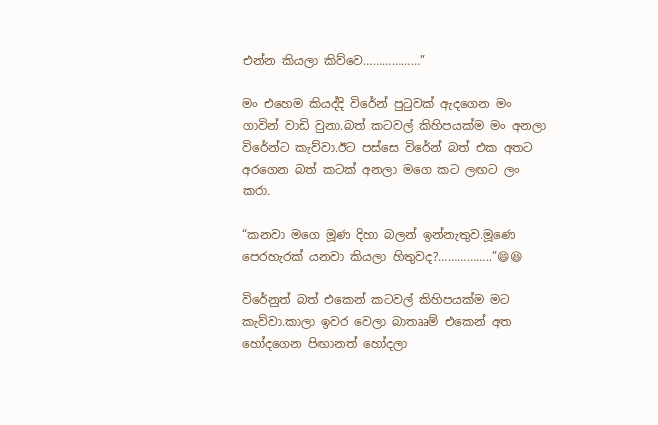එන්න කියලා කිව්වෙ………………”

මං එහෙම කියද්දි විරේන් පුටුවක් ඇදගෙන මං ගාවින් වාඩි වුනා.බත් කටවල් කිහිපයක්ම මං අනලා විරේන්ට කැව්වා.ඊට පස්සෙ විරේන් බත් එක අතට අරගෙන බත් කටක් අනලා මගෙ කට ලඟට ලං කරා.

“කනවා මගෙ මූණ දිහා බලන් ඉන්නැතුව.මූණෙ පෙරහැරක් යනවා කියලා හිතුවද?……………..”😄😆

විරේනුත් බත් එකෙන් කටවල් කිහිපයක්ම මට කැව්වා.කාලා ඉවර වෙලා බාතෲම් එකෙන් අත හෝදගෙන පිඟානත් හෝදලා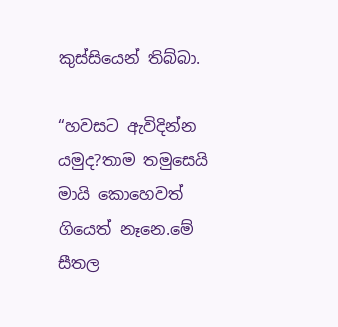කුස්සියෙන් තිබ්බා.

“හවසට ඇවිදින්න යමුද?තාම තමුසෙයි මායි කොහෙවත් ගියෙත් නෑනෙ.මේ සීතල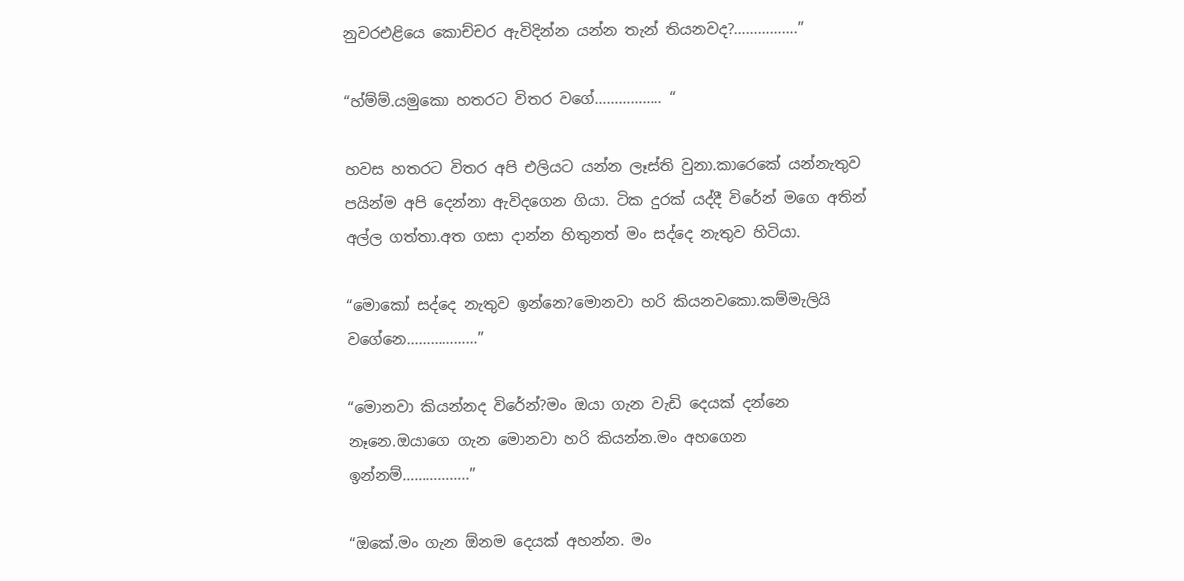නුවරඑළියෙ කොච්චර ඇවිදින්න යන්න තැන් තියනවද?…………….”

“හ්ම්ම්.යමුකො හතරට විතර වගේ…………….. “

හවස හතරට විතර අපි එලියට යන්න ලෑස්ති වුනා.කාරෙකේ යන්නැතුව පයින්ම අපි දෙන්නා ඇවිදගෙන ගියා. ටික දුරක් යද්දී විරේන් මගෙ අතින් අල්ල ගත්තා.අත ගසා දාන්න හිතුනත් මං සද්දෙ නැතුව හිටියා.

“මොකෝ සද්දෙ නැතුව ඉන්නෙ?මොනවා හරි කියනවකො.කම්මැලියි වගේනෙ………………”

“මොනවා කියන්නද විරේන්?මං ඔයා ගැන වැඩි දෙයක් දන්නෙ නෑනෙ.ඔයාගෙ ගැන මොනවා හරි කියන්න.මං අහගෙන ඉන්නම්……………..”

“ඔකේ.මං ගැන ඕනම දෙයක් අහන්න. මං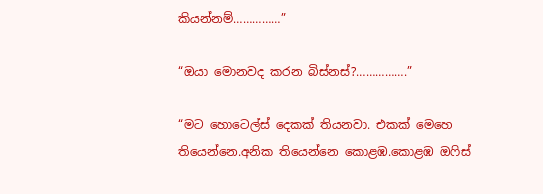කියන්නම්……………”

“ඔයා මොනවද කරන බිස්නස්?…………….”

“මට හොටෙල්ස් දෙකක් තියනවා. එකක් මෙහෙ තියෙන්නෙ.අනික තියෙන්නෙ කොළඹ.කොළඹ ඔෆිස්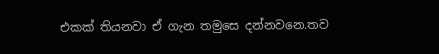එකක් තියනවා ඒ ගැන තමුසෙ දන්නවනෙ.තව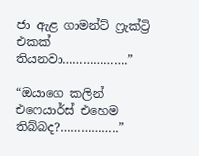ජා ඇළ ගාමන්ට් ෆ්‍රැක්ට්‍රි එකක් තියනවා……………….”

“ඔයාගෙ කලින් එෆෙයාර්ස් එහෙම තිබ්බද?……………..”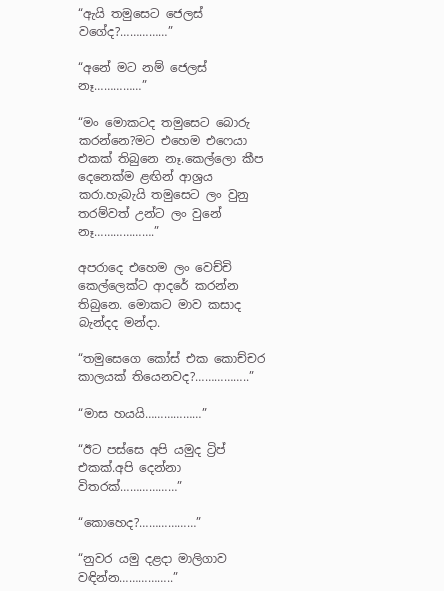“ඇයි තමුසෙට ජෙලස් වගේද?……………”

“අනේ මට නම් ජෙලස් නෑ……………”

“මං මොකටද තමුසෙට බොරු කරන්නෙ?මට එහෙම එෆෙයා එකක් තිබුනෙ නෑ.කෙල්ලො කීප දෙනෙක්ම ළඟින් ආශ්‍රය කරා.හැබැයි තමුසෙට ලං වුනු තරම්වත් උන්ට ලං වුනේ නෑ……………….”

අපරාදෙ එහෙම ලං වෙච්චි කෙල්ලෙක්ට ආදරේ කරන්න තිබුනෙ. මොකට මාව කසාද බැන්දද මන්දා.

“තමුසෙගෙ කෝස් එක කොච්චර කාලයක් තියෙනවද?……………..”

“මාස හයයි………………”

“ඊට පස්සෙ අපි යමුද ට්‍රිප් එකක්.අපි දෙන්නා විතරක්………………”

“කොහෙද?………………”

“නුවර යමු දළදා මාලිගාව වඳින්න……………..”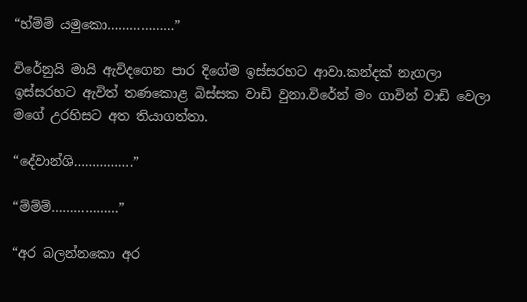“හ්ම්ම් යමුකො………………”

විරේනුයි මායි ඇවිදගෙන පාර දිගේම ඉස්සරහට ආවා.කන්දක් නැගලා ඉස්සරහට ඇවිත් තණකොළ බිස්සක වාඩි වුනා.විරේන් මං ගාවින් වාඩි වෙලා මගේ උරහිසට අත තියාගත්තා.

“දේවාන්ශි…………….”

“ම්ම්ම්………………”

“අර බලන්නකො අර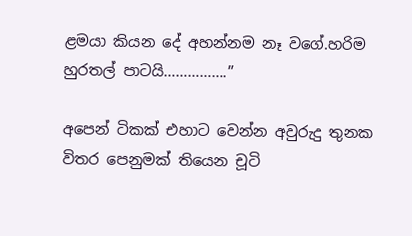ළමයා කියන දේ අහන්නම නෑ වගේ.හරිම හුරතල් පාටයි…………….”

අපෙන් ටිකක් එහාට වෙන්න අවුරුදු තුනක විතර පෙනුමක් තියෙන චූටි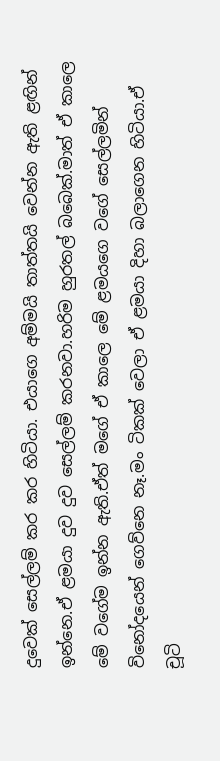දුවෙක් සෙල්ලම් කර කර හිටියා. එයාගෙ අම්මයි තාත්තයි වෙන්න ඇති ළඟින් ඉන්නෙ.ඒ ළමයා දුව දුව සෙල්ලම් කරනවා.හරිම හුරතල් බබෙක්.මාත් ඒ කාලෙ මේ වගේම ඉන්න ඇති.ඒත් මගේ ඒ කාලෙ මේ ළමයගෙ වගේ සෙල්ලමින් විනෝදයෙන් ගෙව්නෙ නෑ.මං ටිකක් වෙලා ඒ ළමයා දිහා බලාගෙන හිටියා.ඒ චූටි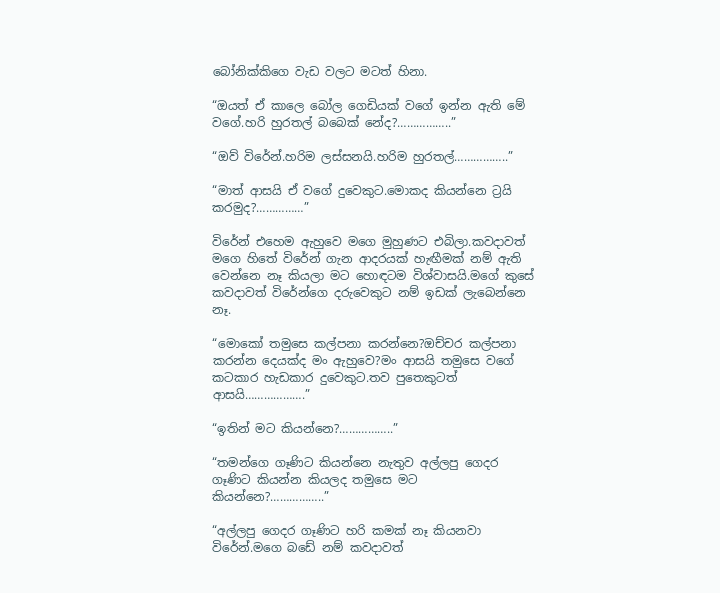බෝනික්කිගෙ වැඩ වලට මටත් හිනා.

“ඔයත් ඒ කාලෙ බෝල ගෙඩියක් වගේ ඉන්න ඇති මේ වගේ.හරි හුරතල් බබෙක් නේද?……………..”

“ඔව් විරේන්.හරිම ලස්සනයි.හරිම හුරතල්……………..”

“මාත් ආසයි ඒ වගේ දුවෙකුට.මොකද කියන්නෙ ට්‍රයි කරමුද?……………”

විරේන් එහෙම ඇහුවෙ මගෙ මුහුණට එබිලා.කවදාවත් මගෙ හිතේ විරේන් ගැන ආදරයක් හැඟීමක් නම් ඇති වෙන්නෙ නෑ කියලා මට හොඳටම විශ්වාසයි.මගේ කුසේ කවදාවත් විරේන්ගෙ දරුවෙකුට නම් ඉඩක් ලැබෙන්නෙ නෑ.

“මොකෝ තමුසෙ කල්පනා කරන්නෙ?ඔච්චර කල්පනා කරන්න දෙයක්ද මං ඇහුවෙ?මං ආසයි තමුසෙ වගේ කටකාර හැඩකාර දුවෙකුට.තව පුතෙකුටත් ආසයි……………….”

“ඉතින් මට කියන්නෙ?……………..”

“තමන්ගෙ ගෑණිට කියන්නෙ නැතුව අල්ලපු ගෙදර ගෑණිට කියන්න කියලද තමුසෙ මට කියන්නෙ?……………..”

“අල්ලපු ගෙදර ගෑණිට හරි කමක් නෑ කියනවා විරේන්.මගෙ බඩේ නම් කවදාවත්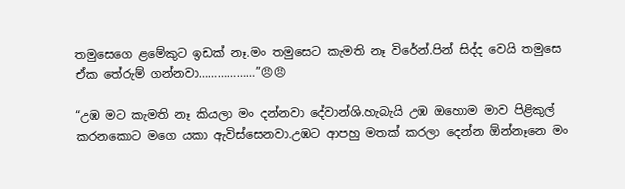තමුසෙගෙ ළමේකුට ඉඩක් නෑ.මං තමුසෙට කැමති නෑ විරේන්.පින් සිද්ද වෙයි තමුසෙ ඒක තේරුම් ගන්නවා………………”😠😠

“උඹ මට කැමති නෑ කියලා මං දන්නවා දේවාන්ශි.හැබැයි උඹ ඔහොම මාව පිළිකුල් කරනකොට මගෙ යකා ඇවිස්සෙනවා.උඹට ආපහු මතක් කරලා දෙන්න ඕන්නෑනෙ මං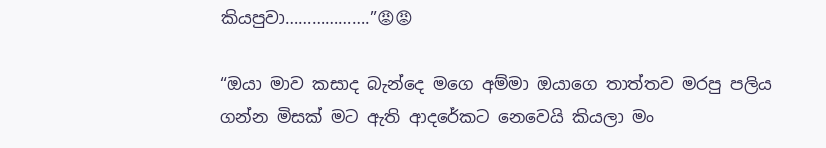කියපුවා……………….”😡😡

“ඔයා මාව කසාද බැන්දෙ මගෙ අම්මා ඔයාගෙ තාත්තව මරපු පලිය ගන්න මිසක් මට ඇති ආදරේකට නෙවෙයි කියලා මං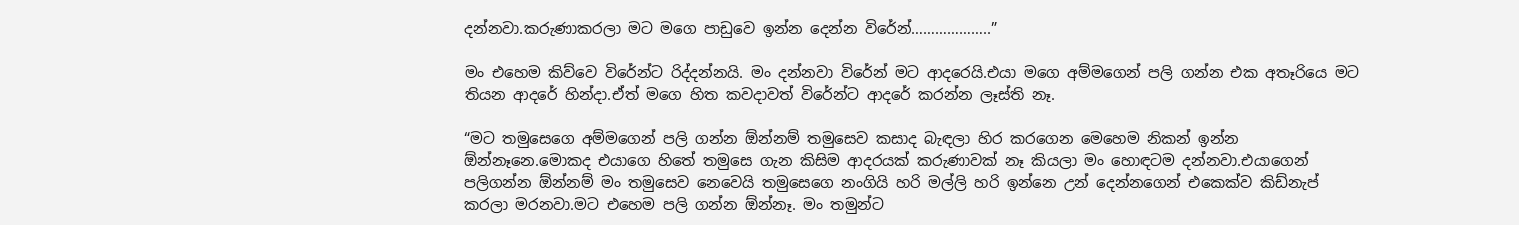දන්නවා.කරුණාකරලා මට මගෙ පාඩුවෙ ඉන්න දෙන්න විරේන්………………..”

මං එහෙම කිව්වෙ විරේන්ට රිද්දන්නයි. මං දන්නවා විරේන් මට ආදරෙයි.එයා මගෙ අම්මගෙන් පලි ගන්න එක අතෑරියෙ මට තියන ආදරේ හින්දා.ඒත් මගෙ හිත කවදාවත් විරේන්ට ආදරේ කරන්න ලෑස්ති නෑ.

“මට තමුසෙගෙ අම්මගෙන් පලි ගන්න ඕන්නම් තමුසෙව කසාද බැඳලා හිර කරගෙන මෙහෙම නිකන් ඉන්න ඕන්නෑනෙ.මොකද එයාගෙ හිතේ තමුසෙ ගැන කිසිම ආදරයක් කරුණාවක් නෑ කියලා මං හොඳටම දන්නවා.එයාගෙන් පලිගන්න ඕන්නම් මං තමුසෙව නෙවෙයි තමුසෙගෙ නංගියි හරි මල්ලි හරි ඉන්නෙ උන් දෙන්නගෙන් එකෙක්ව කිඩ්නැප් කරලා මරනවා.මට එහෙම පලි ගන්න ඕන්නෑ. මං තමුන්ට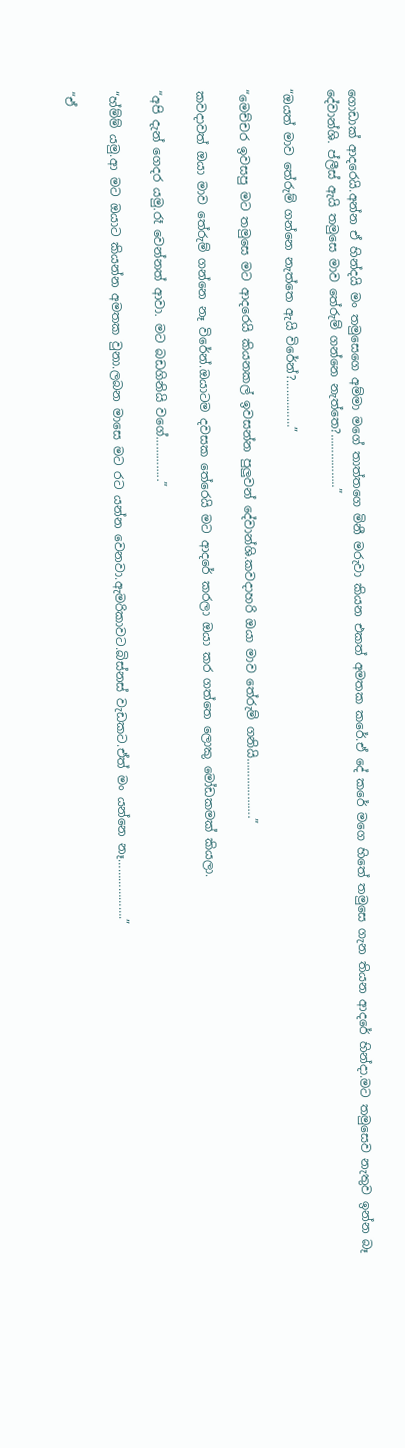ගොඩාක් ආදරෙයි.අන්න ඒ හින්දයි මං තමුසෙගෙ අම්මා මගේ තාත්තගෙ මිනී මරුවා කියන එකත් අමතක කරේ.ඒ දේ කරේ මගෙ හිතේ තමුසෙ ගැන තියන ආදරේ හින්දා.මට තමුසෙව නැතුව ඉන්න බෑ දේවාන්ශි. ප්ලීස් ඇයි තමුසෙ මාව තේරුම් ගන්නෙ නැත්තෙ?……………..”

“ඔයත් මාව තේරුම් ගන්නෙ නැත්තෙ ඇයි විරේන්?……………”

“මෙච්චර ඉවසපු මට තමුසෙ මට ආදරෙයි කියනකල් ඉවසන්න පුලුවන් දේවාන්ශි.කවදාහරි ඔයා මාව තේරුම් ගනියි……………….”

කවදාවත් ඔයා මාව තේරුම් ගන්නෙ නෑ විරේන්.ඔයාටම දවසක තේරෙයි මට ආදරේ කරලා ඔයා කර ගත්තෙ ලොකු මෝඩකමක් කියලා.

“අපි දැන් ගෙදර යමු.රෑ වෙන්නත් ආවා. මට බඩගිනියි වගේ…………..”

“හ්ම්ම් යමු.ආ මට ඔයාට කියන්න අමතක වුනා.ලබන මාසෙ මට රට යන්න වෙනවා.ඇමරිකාවට.බිස්නස් වැඩකට.ඒත් මං යන්නෙ නෑ……………….”

“ඒ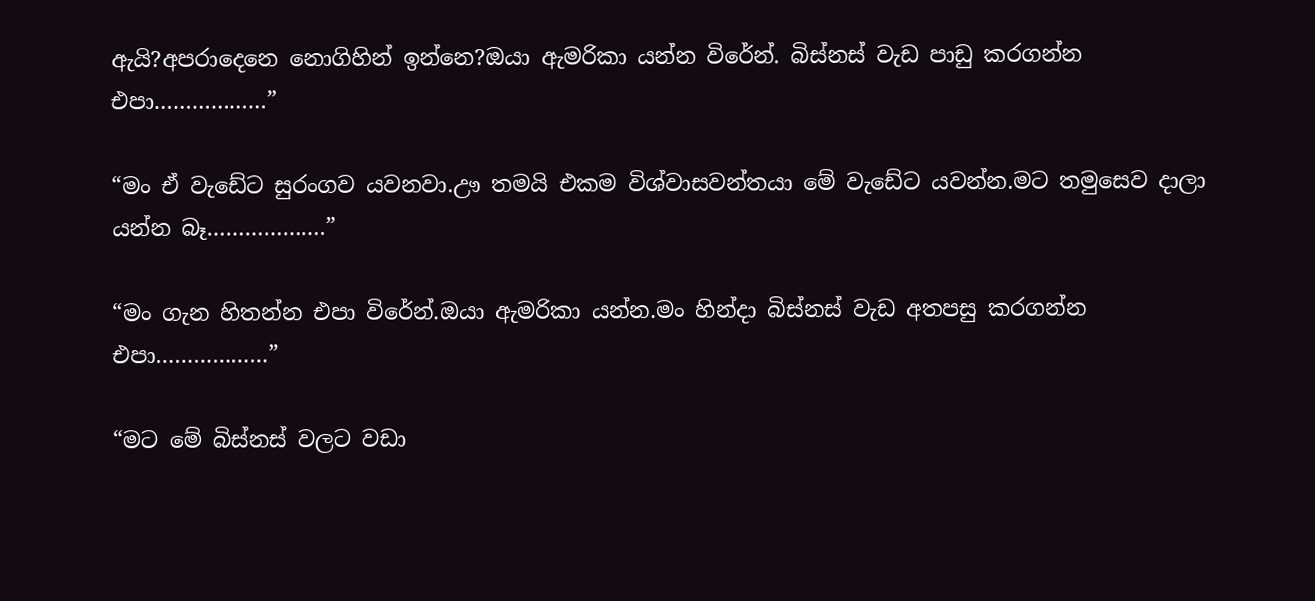ඇයි?අපරාදෙනෙ නොගිහින් ඉන්නෙ?ඔයා ඇමරිකා යන්න විරේන්. බිස්නස් වැඩ පාඩු කරගන්න එපා………………”

“මං ඒ වැඩේට සුරංගව යවනවා.ඌ තමයි එකම විශ්වාසවන්තයා මේ වැඩේට යවන්න.මට තමුසෙව දාලා යන්න බෑ……………….”

“මං ගැන හිතන්න එපා විරේන්.ඔයා ඇමරිකා යන්න.මං හින්දා බිස්නස් වැඩ අතපසු කරගන්න එපා………………”

“මට මේ බිස්නස් වලට වඩා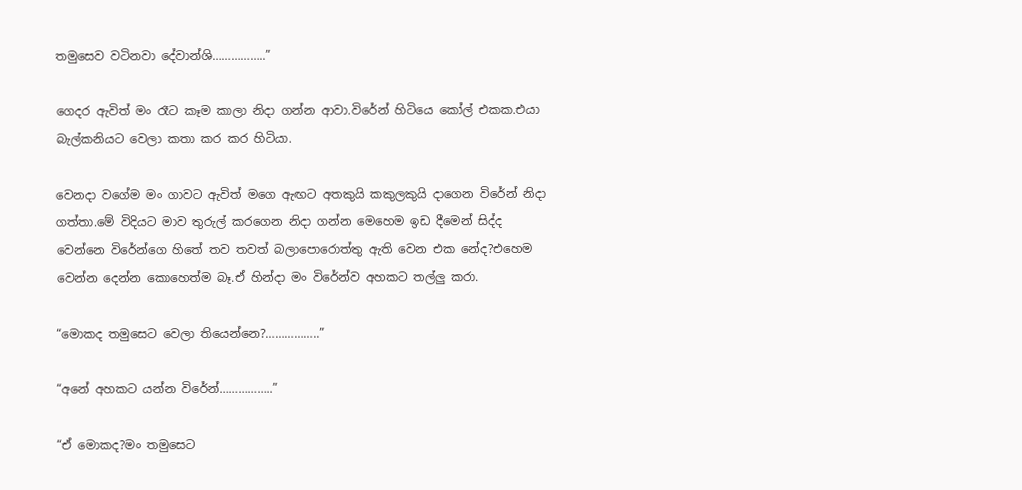තමුසෙව වටිනවා දේවාන්ශි……………..”

ගෙදර ඇවිත් මං රෑට කෑම කාලා නිදා ගන්න ආවා.විරේන් හිටියෙ කෝල් එකක.එයා බැල්කනියට වෙලා කතා කර කර හිටියා.

වෙනදා වගේම මං ගාවට ඇවිත් මගෙ ඇඟට අතකුයි කකුලකුයි දාගෙන විරේන් නිදා ගත්තා.මේ විදියට මාව තුරුල් කරගෙන නිදා ගන්න මෙහෙම ඉඩ දීමෙන් සිද්ද වෙන්නෙ විරේන්ගෙ හිතේ තව තවත් බලාපොරොත්තු ඇති වෙන එක නේද?එහෙම වෙන්න දෙන්න කොහෙත්ම බෑ.ඒ හින්දා මං විරේන්ව අහකට තල්ලු කරා.

“මොකද තමුසෙට වෙලා තියෙන්නෙ?……………..”

“අනේ අහකට යන්න විරේන්……………..”

“ඒ මොකද?මං තමුසෙට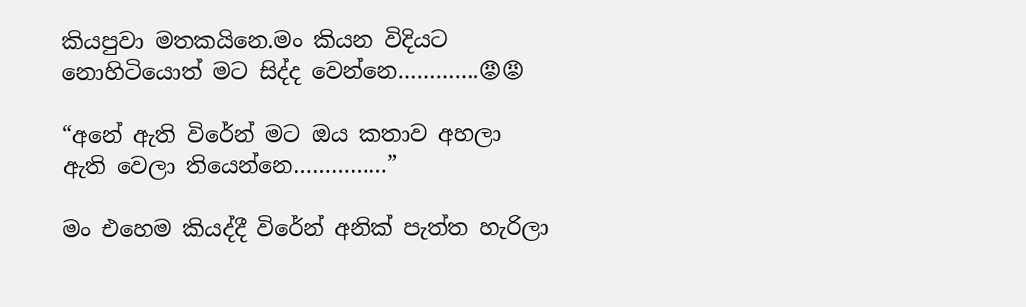කියපුවා මතකයිනෙ.මං කියන විදියට නොහිටියොත් මට සිද්ද වෙන්නෙ………….😡😡

“අනේ ඇති විරේන් මට ඔය කතාව අහලා ඇති වෙලා තියෙන්නෙ……………”

මං එහෙම කියද්දී විරේන් අනික් පැත්ත හැරිලා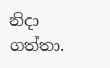නිදා ගත්තා.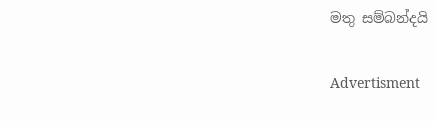මතු සම්බන්දයි

Advertisment